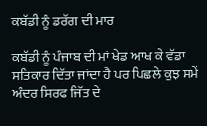ਕਬੱਡੀ ਨੂੰ ਡਰੱਗ ਦੀ ਮਾਰ

ਕਬੱਡੀ ਨੂੰ ਪੰਜਾਬ ਦੀ ਮਾਂ ਖੇਡ ਆਖ ਕੇ ਵੱਡਾ ਸਤਿਕਾਰ ਦਿੱਤਾ ਜਾਂਦਾ ਹੈ ਪਰ ਪਿਛਲੇ ਕੁਝ ਸਮੇਂ ਅੰਦਰ ਸਿਰਫ ਜਿੱਤ ਦੇ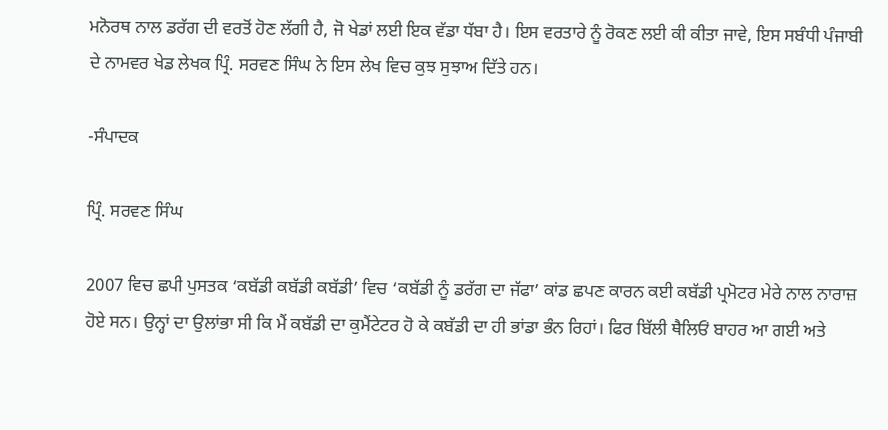ਮਨੋਰਥ ਨਾਲ ਡਰੱਗ ਦੀ ਵਰਤੋਂ ਹੋਣ ਲੱਗੀ ਹੈ, ਜੋ ਖੇਡਾਂ ਲਈ ਇਕ ਵੱਡਾ ਧੱਬਾ ਹੈ। ਇਸ ਵਰਤਾਰੇ ਨੂੰ ਰੋਕਣ ਲਈ ਕੀ ਕੀਤਾ ਜਾਵੇ, ਇਸ ਸਬੰਧੀ ਪੰਜਾਬੀ ਦੇ ਨਾਮਵਰ ਖੇਡ ਲੇਖਕ ਪ੍ਰਿੰ. ਸਰਵਣ ਸਿੰਘ ਨੇ ਇਸ ਲੇਖ ਵਿਚ ਕੁਝ ਸੁਝਾਅ ਦਿੱਤੇ ਹਨ।

-ਸੰਪਾਦਕ

ਪ੍ਰਿੰ. ਸਰਵਣ ਸਿੰਘ

2007 ਵਿਚ ਛਪੀ ਪੁਸਤਕ ‘ਕਬੱਡੀ ਕਬੱਡੀ ਕਬੱਡੀ’ ਵਿਚ ‘ਕਬੱਡੀ ਨੂੰ ਡਰੱਗ ਦਾ ਜੱਫਾ’ ਕਾਂਡ ਛਪਣ ਕਾਰਨ ਕਈ ਕਬੱਡੀ ਪ੍ਰਮੋਟਰ ਮੇਰੇ ਨਾਲ ਨਾਰਾਜ਼ ਹੋਏ ਸਨ। ਉਨ੍ਹਾਂ ਦਾ ਉਲਾਂਭਾ ਸੀ ਕਿ ਮੈਂ ਕਬੱਡੀ ਦਾ ਕੁਮੈਂਟੇਟਰ ਹੋ ਕੇ ਕਬੱਡੀ ਦਾ ਹੀ ਭਾਂਡਾ ਭੰਨ ਰਿਹਾਂ। ਫਿਰ ਬਿੱਲੀ ਥੈਲਿਓਂ ਬਾਹਰ ਆ ਗਈ ਅਤੇ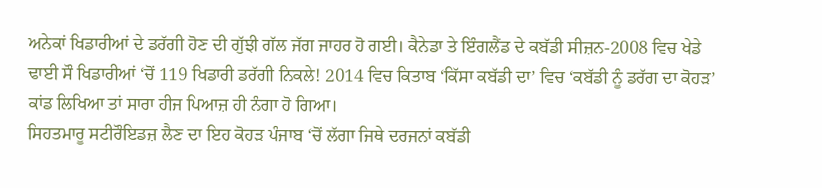ਅਨੇਕਾਂ ਖਿਡਾਰੀਆਂ ਦੇ ਡਰੱਗੀ ਹੋਣ ਦੀ ਗੁੱਝੀ ਗੱਲ ਜੱਗ ਜਾਹਰ ਹੋ ਗਈ। ਕੈਨੇਡਾ ਤੇ ਇੰਗਲੈਂਡ ਦੇ ਕਬੱਡੀ ਸੀਜ਼ਨ-2008 ਵਿਚ ਖੇਡੇ ਢਾਈ ਸੌ ਖਿਡਾਰੀਆਂ ‘ਚੋਂ 119 ਖਿਡਾਰੀ ਡਰੱਗੀ ਨਿਕਲੇ! 2014 ਵਿਚ ਕਿਤਾਬ ‘ਕਿੱਸਾ ਕਬੱਡੀ ਦਾ’ ਵਿਚ ‘ਕਬੱਡੀ ਨੂੰ ਡਰੱਗ ਦਾ ਕੋਹੜ’ ਕਾਂਡ ਲਿਖਿਆ ਤਾਂ ਸਾਰਾ ਹੀਜ ਪਿਆਜ਼ ਹੀ ਨੰਗਾ ਹੋ ਗਿਆ।
ਸਿਹਤਮਾਰੂ ਸਟੀਰੌਇਡਜ਼ ਲੈਣ ਦਾ ਇਹ ਕੋਹੜ ਪੰਜਾਬ ‘ਚੋਂ ਲੱਗਾ ਜਿਥੇ ਦਰਜਨਾਂ ਕਬੱਡੀ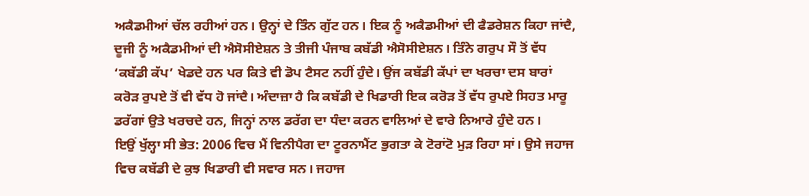ਅਕੈਡਮੀਆਂ ਚੱਲ ਰਹੀਆਂ ਹਨ। ਉਨ੍ਹਾਂ ਦੇ ਤਿੰਨ ਗੁੱਟ ਹਨ। ਇਕ ਨੂੰ ਅਕੈਡਮੀਆਂ ਦੀ ਫੈਡਰੇਸ਼ਨ ਕਿਹਾ ਜਾਂਦੈ, ਦੂਜੀ ਨੂੰ ਅਕੈਡਮੀਆਂ ਦੀ ਐਸੋਸੀਏਸ਼ਨ ਤੇ ਤੀਜੀ ਪੰਜਾਬ ਕਬੱਡੀ ਐਸੋਸੀਏਸ਼ਨ। ਤਿੰਨੇ ਗਰੁਪ ਸੌ ਤੋਂ ਵੱਧ ‘ਕਬੱਡੀ ਕੱਪ’ ਖੇਡਦੇ ਹਨ ਪਰ ਕਿਤੇ ਵੀ ਡੋਪ ਟੈਸਟ ਨਹੀਂ ਹੁੰਦੇ। ਉਂਜ ਕਬੱਡੀ ਕੱਪਾਂ ਦਾ ਖਰਚਾ ਦਸ ਬਾਰਾਂ ਕਰੋੜ ਰੁਪਏ ਤੋਂ ਵੀ ਵੱਧ ਹੋ ਜਾਂਦੈ। ਅੰਦਾਜ਼ਾ ਹੈ ਕਿ ਕਬੱਡੀ ਦੇ ਖਿਡਾਰੀ ਇਕ ਕਰੋੜ ਤੋਂ ਵੱਧ ਰੁਪਏ ਸਿਹਤ ਮਾਰੂ ਡਰੱਗਾਂ ਉਤੇ ਖਰਚਦੇ ਹਨ, ਜਿਨ੍ਹਾਂ ਨਾਲ ਡਰੱਗ ਦਾ ਧੰਦਾ ਕਰਨ ਵਾਲਿਆਂ ਦੇ ਵਾਰੇ ਨਿਆਰੇ ਹੁੰਦੇ ਹਨ।
ਇਉਂ ਖੁੱਲ੍ਹਾ ਸੀ ਭੇਤ: 2006 ਵਿਚ ਮੈਂ ਵਿਨੀਪੈਗ ਦਾ ਟੂਰਨਾਮੈਂਟ ਭੁਗਤਾ ਕੇ ਟੋਰਾਂਟੋ ਮੁੜ ਰਿਹਾ ਸਾਂ। ਉਸੇ ਜਹਾਜ ਵਿਚ ਕਬੱਡੀ ਦੇ ਕੁਝ ਖਿਡਾਰੀ ਵੀ ਸਵਾਰ ਸਨ। ਜਹਾਜ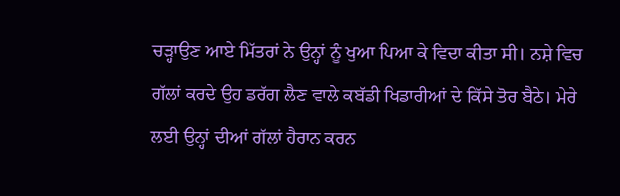ਚੜ੍ਹਾਉਣ ਆਏ ਮਿੱਤਰਾਂ ਨੇ ਉਨ੍ਹਾਂ ਨੂੰ ਖੁਆ ਪਿਆ ਕੇ ਵਿਦਾ ਕੀਤਾ ਸੀ। ਨਸ਼ੇ ਵਿਚ ਗੱਲਾਂ ਕਰਦੇ ਉਹ ਡਰੱਗ ਲੈਣ ਵਾਲੇ ਕਬੱਡੀ ਖਿਡਾਰੀਆਂ ਦੇ ਕਿੱਸੇ ਤੋਰ ਬੈਠੇ। ਮੇਰੇ ਲਈ ਉਨ੍ਹਾਂ ਦੀਆਂ ਗੱਲਾਂ ਹੈਰਾਨ ਕਰਨ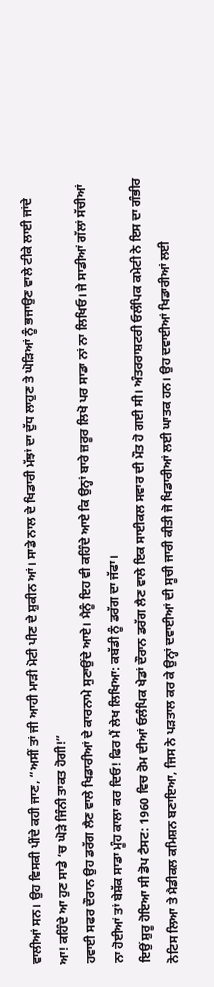ਵਾਲੀਆਂ ਸਨ। ਉਹ ਵਿਸਕੀ ਪੀਂਦੇ ਕਹੀ ਜਾਣ, “ਅਸੀਂ ਤਾਂ ਜੀ ਆਹੀ ਮਾੜੀ ਮੋਟੀ ਪੀਣ ਦੇ ਸ਼ੁਕੀਨ ਆਂ। ਸਾਡੇ ਨਾਲ ਦੇ ਖਿਡਾਰੀ ਮੱਝਾਂ ਦਾ ਦੁੱਧ ਲਾਹੁਣ ਤੇ ਘੋੜਿਆਂ ਨੂੰ ਭਜਾਉਣ ਵਾਲੇ ਟੀਕੇ ਲਾਈ ਜਾਂਦੇ ਆ! ਕਹਿੰਦੇ ਆ ਹੁਣ ਸਾਡੇ ‘ਚ ਘੋੜੇ ਜਿੰਨੀ ਤਾਕਤ ਹੋਗੀ!”
ਹਵਾਈ ਸਫਰ ਦੌਰਾਨ ਉਹ ਡਰੱਗ ਲੈਣ ਵਾਲੇ ਖਿਡਾਰੀਆਂ ਦੇ ਕਾਰਨਾਮੇ ਸੁਣਾਉਂਦੇ ਆਏ। ਮੈਨੂੰ ਇਹ ਵੀ ਕਹਿੰਦੇ ਆਏ ਕਿ ਉਨ੍ਹਾਂ ਬਾਰੇ ਜ਼ਰੂਰ ਲਿਖੋ ਪਰ ਸਾਡਾ ਨਾਂ ਨਾ ਲਿਖਿਓ। ਜੇ ਸਾਡੀਆਂ ਗੱਲਾਂ ਸੱਚੀਆਂ ਨਾ ਹੋਈਆਂ ਤਾਂ ਬੇਸ਼ੱਕ ਸਾਡਾ ਮੂੰਹ ਕਾਲਾ ਕਰ ਦਿਓ! ਫਿਰ ਮੈਂ ਲੇਖ ਲਿਖਿਆ: ਕਬੱਡੀ ਨੂੰ ਡਰੱਗ ਦਾ ਜੱਫਾ।
ਇਉਂ ਸ਼ੁਰੂ ਹੋਇਆ ਸੀ ਡੋਪ ਟੈਸਟ: 1960 ਵਿਚ ਰੋਮ ਦੀਆਂ ਓਲੰਪਿਕ ਖੇਡਾਂ ਦੌਰਾਨ ਡਰੱਗ ਲੈਣ ਵਾਲੇ ਇਕ ਸਾਈਕਲ ਸਵਾਰ ਦੀ ਮੌਤ ਹੋ ਗਈ ਸੀ। ਅੰਤਰਰਾਸ਼ਟਰੀ ਓਲੰਪਿਕ ਕਮੇਟੀ ਨੇ ਇਸ ਦਾ ਗੰਭੀਰ ਨੋਟਿਸ ਲਿਆ ਤੇ ਮੈਡੀਕਲ ਕਮਿਸ਼ਨ ਬਣਾਇਆ, ਜਿਸ ਨੇ ਪੜਤਾਲ ਕਰ ਕੇ ਉਨ੍ਹਾਂ ਦਵਾਈਆਂ ਦੀ ਸੂਚੀ ਜਾਰੀ ਕੀਤੀ ਜੋ ਖਿਡਾਰੀਆਂ ਲਈ ਘਾਤਕ ਹਨ। ਉਹ ਦਵਾਈਆਂ ਖਿਡਾਰੀਆਂ ਲਈ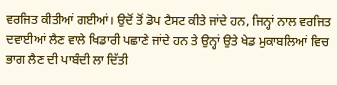ਵਰਜਿਤ ਕੀਤੀਆਂ ਗਈਆਂ। ਉਦੋਂ ਤੋਂ ਡੋਪ ਟੈਸਟ ਕੀਤੇ ਜਾਂਦੇ ਹਨ, ਜਿਨ੍ਹਾਂ ਨਾਲ ਵਰਜਿਤ ਦਵਾਈਆਂ ਲੈਣ ਵਾਲੇ ਖਿਡਾਰੀ ਪਛਾਣੇ ਜਾਂਦੇ ਹਨ ਤੇ ਉਨ੍ਹਾਂ ਉਤੇ ਖੇਡ ਮੁਕਾਬਲਿਆਂ ਵਿਚ ਭਾਗ ਲੈਣ ਦੀ ਪਾਬੰਦੀ ਲਾ ਦਿੱਤੀ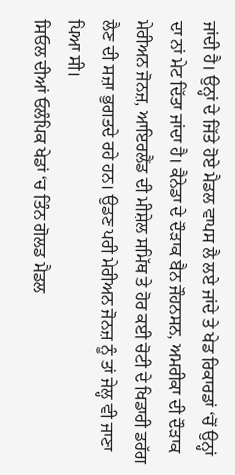ਜਾਂਦੀ ਹੈ। ਉਨ੍ਹਾਂ ਦੇ ਜਿੱਤੇ ਹੋਏ ਮੈਡਲ ਵਾਪਸ ਲੈ ਲਏ ਜਾਂਦੇ ਤੇ ਖੇਡ ਰਿਕਾਰਡਾਂ ‘ਚੋਂ ਉਨ੍ਹਾਂ ਦਾ ਨਾਂ ਮੇਟ ਦਿੱਤਾ ਜਾਂਦਾ ਹੈ। ਕੈਨੇਡਾ ਦੇ ਦੌੜਾਕ ਬੈਨ ਜੌਹਨਸਨ, ਅਮਰੀਕਾ ਦੀ ਦੌੜਾਕ ਮੇਰੀਅਨ ਜੋਨਜ਼, ਆਇਰਲੈਂਡ ਦੀ ਮੀਸ਼ੇਲ ਸਮਿੱਥ ਤੇ ਹੋਰ ਕਈ ਚੋਟੀ ਦੇ ਖਿਡਾਰੀ ਡਰੱਗ ਲੈਣ ਦੀ ਸਜ਼ਾ ਭੁਗਤਦੇ ਰਹੇ ਹਨ। ਉਡਣ ਪਰੀ ਮੇਰੀਅਨ ਜੋਨਜ਼ ਨੂੰ ਤਾਂ ਜੇਲ੍ਹ ਵੀ ਜਾਣਾ ਪਿਆ ਸੀ।
ਸਿਓਲ ਦੀਆਂ ਓਲੰਪਿਕ ਖੇਡਾਂ ‘ਚ ਤਿੰਨ ਗੋਲਡ ਮੈਡਲ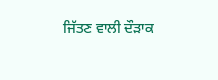ਜਿੱਤਣ ਵਾਲੀ ਦੌੜਾਕ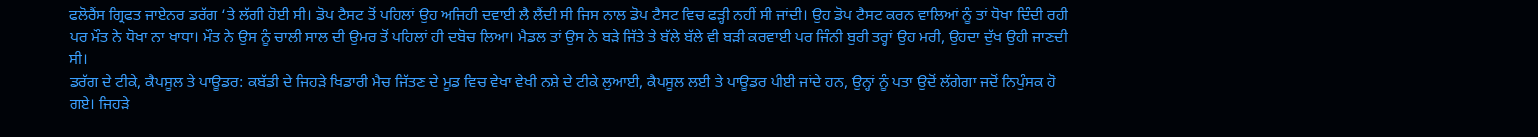ਫਲੋਰੈਂਸ ਗ੍ਰਿਫਤ ਜਾਏਨਰ ਡਰੱਗ ‘ਤੇ ਲੱਗੀ ਹੋਈ ਸੀ। ਡੋਪ ਟੈਸਟ ਤੋਂ ਪਹਿਲਾਂ ਉਹ ਅਜਿਹੀ ਦਵਾਈ ਲੈ ਲੈਂਦੀ ਸੀ ਜਿਸ ਨਾਲ ਡੋਪ ਟੈਸਟ ਵਿਚ ਫੜ੍ਹੀ ਨਹੀਂ ਸੀ ਜਾਂਦੀ। ਉਹ ਡੋਪ ਟੈਸਟ ਕਰਨ ਵਾਲਿਆਂ ਨੂੰ ਤਾਂ ਧੋਖਾ ਦਿੰਦੀ ਰਹੀ ਪਰ ਮੌਤ ਨੇ ਧੋਖਾ ਨਾ ਖਾਧਾ। ਮੌਤ ਨੇ ਉਸ ਨੂੰ ਚਾਲੀ ਸਾਲ ਦੀ ਉਮਰ ਤੋਂ ਪਹਿਲਾਂ ਹੀ ਦਬੋਚ ਲਿਆ। ਮੈਡਲ ਤਾਂ ਉਸ ਨੇ ਬੜੇ ਜਿੱਤੇ ਤੇ ਬੱਲੇ ਬੱਲੇ ਵੀ ਬੜੀ ਕਰਵਾਈ ਪਰ ਜਿੰਨੀ ਬੁਰੀ ਤਰ੍ਹਾਂ ਉਹ ਮਰੀ, ਉਹਦਾ ਦੁੱਖ ਉਹੀ ਜਾਣਦੀ ਸੀ।
ਡਰੱਗ ਦੇ ਟੀਕੇ, ਕੈਪਸੂਲ ਤੇ ਪਾਊਡਰ: ਕਬੱਡੀ ਦੇ ਜਿਹੜੇ ਖਿਡਾਰੀ ਮੈਚ ਜਿੱਤਣ ਦੇ ਮੂਡ ਵਿਚ ਵੇਖਾ ਵੇਖੀ ਨਸ਼ੇ ਦੇ ਟੀਕੇ ਲੁਆਈ, ਕੈਪਸੂਲ ਲਈ ਤੇ ਪਾਊਡਰ ਪੀਈ ਜਾਂਦੇ ਹਨ, ਉਨ੍ਹਾਂ ਨੂੰ ਪਤਾ ਉਦੋਂ ਲੱਗੇਗਾ ਜਦੋਂ ਨਿਪੁੰਸਕ ਹੋ ਗਏ। ਜਿਹੜੇ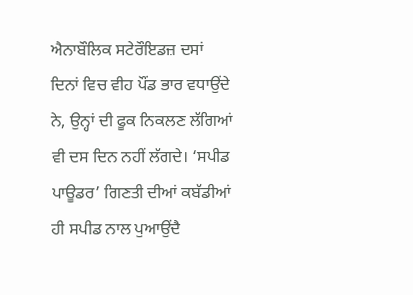ਐਨਾਬੌਲਿਕ ਸਟੇਰੌਇਡਜ਼ ਦਸਾਂ ਦਿਨਾਂ ਵਿਚ ਵੀਹ ਪੌਂਡ ਭਾਰ ਵਧਾਉਂਦੇ ਨੇ, ਉਨ੍ਹਾਂ ਦੀ ਫੂਕ ਨਿਕਲਣ ਲੱਗਿਆਂ ਵੀ ਦਸ ਦਿਨ ਨਹੀਂ ਲੱਗਦੇ। ‘ਸਪੀਡ ਪਾਊਡਰ’ ਗਿਣਤੀ ਦੀਆਂ ਕਬੱਡੀਆਂ ਹੀ ਸਪੀਡ ਨਾਲ ਪੁਆਉਂਦੈ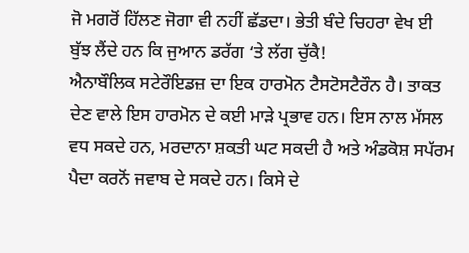ਜੋ ਮਗਰੋਂ ਹਿੱਲਣ ਜੋਗਾ ਵੀ ਨਹੀਂ ਛੱਡਦਾ। ਭੇਤੀ ਬੰਦੇ ਚਿਹਰਾ ਵੇਖ ਈ ਬੁੱਝ ਲੈਂਦੇ ਹਨ ਕਿ ਜੁਆਨ ਡਰੱਗ ‘ਤੇ ਲੱਗ ਚੁੱਕੈ!
ਐਨਾਬੌਲਿਕ ਸਟੇਰੌਇਡਜ਼ ਦਾ ਇਕ ਹਾਰਮੋਨ ਟੈਸਟੋਸਟੈਰੌਨ ਹੈ। ਤਾਕਤ ਦੇਣ ਵਾਲੇ ਇਸ ਹਾਰਮੋਨ ਦੇ ਕਈ ਮਾੜੇ ਪ੍ਰਭਾਵ ਹਨ। ਇਸ ਨਾਲ ਮੱਸਲ ਵਧ ਸਕਦੇ ਹਨ, ਮਰਦਾਨਾ ਸ਼ਕਤੀ ਘਟ ਸਕਦੀ ਹੈ ਅਤੇ ਅੰਡਕੋਸ਼ ਸਪੱਰਮ ਪੈਦਾ ਕਰਨੋਂ ਜਵਾਬ ਦੇ ਸਕਦੇ ਹਨ। ਕਿਸੇ ਦੇ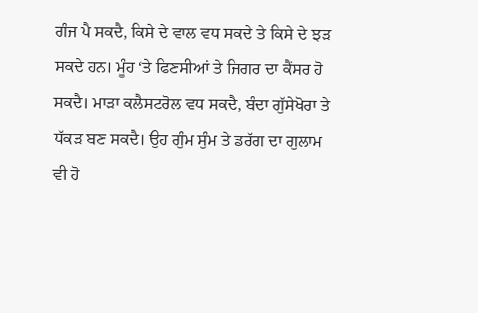ਗੰਜ ਪੈ ਸਕਦੈ, ਕਿਸੇ ਦੇ ਵਾਲ ਵਧ ਸਕਦੇ ਤੇ ਕਿਸੇ ਦੇ ਝੜ ਸਕਦੇ ਹਨ। ਮੂੰਹ ‘ਤੇ ਫਿਣਸੀਆਂ ਤੇ ਜਿਗਰ ਦਾ ਕੈਂਸਰ ਹੋ ਸਕਦੈ। ਮਾੜਾ ਕਲੈਸਟਰੋਲ ਵਧ ਸਕਦੈ, ਬੰਦਾ ਗੁੱਸੇਖੋਰਾ ਤੇ ਧੱਕੜ ਬਣ ਸਕਦੈ। ਉਹ ਗੁੰਮ ਸੁੰਮ ਤੇ ਡਰੱਗ ਦਾ ਗੁਲਾਮ ਵੀ ਹੋ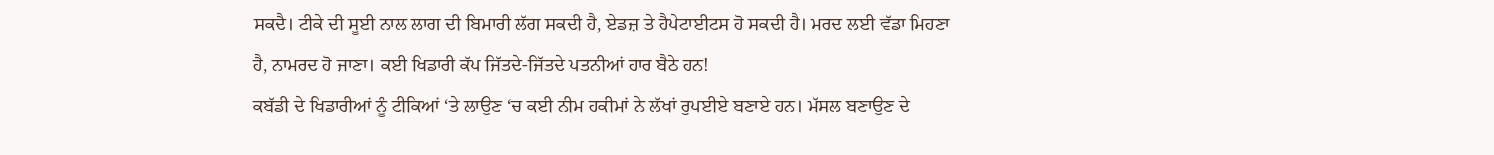ਸਕਦੈ। ਟੀਕੇ ਦੀ ਸੂਈ ਨਾਲ ਲਾਗ ਦੀ ਬਿਮਾਰੀ ਲੱਗ ਸਕਦੀ ਹੈ, ਏਡਜ਼ ਤੇ ਹੈਪੇਟਾਈਟਸ ਹੋ ਸਕਦੀ ਹੈ। ਮਰਦ ਲਈ ਵੱਡਾ ਮਿਹਣਾ ਹੈ, ਨਾਮਰਦ ਹੋ ਜਾਣਾ। ਕਈ ਖਿਡਾਰੀ ਕੱਪ ਜਿੱਤਦੇ-ਜਿੱਤਦੇ ਪਤਨੀਆਂ ਹਾਰ ਬੈਠੇ ਹਨ!
ਕਬੱਡੀ ਦੇ ਖਿਡਾਰੀਆਂ ਨੂੰ ਟੀਕਿਆਂ ‘ਤੇ ਲਾਉਣ ‘ਚ ਕਈ ਨੀਮ ਹਕੀਮਾਂ ਨੇ ਲੱਖਾਂ ਰੁਪਈਏ ਬਣਾਏ ਹਨ। ਮੱਸਲ ਬਣਾਉਣ ਦੇ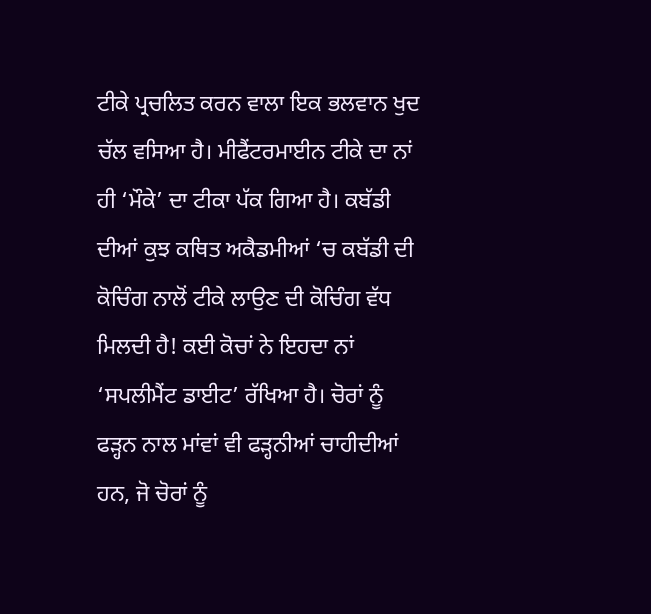ਟੀਕੇ ਪ੍ਰਚਲਿਤ ਕਰਨ ਵਾਲਾ ਇਕ ਭਲਵਾਨ ਖੁਦ ਚੱਲ ਵਸਿਆ ਹੈ। ਮੀਫੈਂਟਰਮਾਈਨ ਟੀਕੇ ਦਾ ਨਾਂ ਹੀ ‘ਮੌਕੇ’ ਦਾ ਟੀਕਾ ਪੱਕ ਗਿਆ ਹੈ। ਕਬੱਡੀ ਦੀਆਂ ਕੁਝ ਕਥਿਤ ਅਕੈਡਮੀਆਂ ‘ਚ ਕਬੱਡੀ ਦੀ ਕੋਚਿੰਗ ਨਾਲੋਂ ਟੀਕੇ ਲਾਉਣ ਦੀ ਕੋਚਿੰਗ ਵੱਧ ਮਿਲਦੀ ਹੈ! ਕਈ ਕੋਚਾਂ ਨੇ ਇਹਦਾ ਨਾਂ ‘ਸਪਲੀਮੈਂਟ ਡਾਈਟ’ ਰੱਖਿਆ ਹੈ। ਚੋਰਾਂ ਨੂੰ ਫੜ੍ਹਨ ਨਾਲ ਮਾਂਵਾਂ ਵੀ ਫੜ੍ਹਨੀਆਂ ਚਾਹੀਦੀਆਂ ਹਨ, ਜੋ ਚੋਰਾਂ ਨੂੰ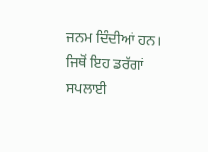ਜਨਮ ਦਿੰਦੀਆਂ ਹਨ। ਜਿਥੋਂ ਇਹ ਡਰੱਗਾਂ ਸਪਲਾਈ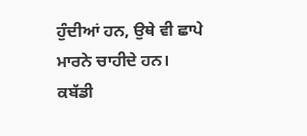ਹੁੰਦੀਆਂ ਹਨ, ਉਥੇ ਵੀ ਛਾਪੇ ਮਾਰਨੇ ਚਾਹੀਦੇ ਹਨ।
ਕਬੱਡੀ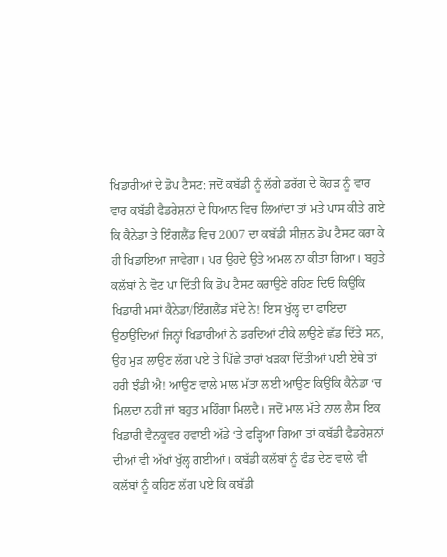ਖਿਡਾਰੀਆਂ ਦੇ ਡੋਪ ਟੈਸਟ: ਜਦੋਂ ਕਬੱਡੀ ਨੂੰ ਲੱਗੇ ਡਰੱਗ ਦੇ ਕੋਹੜ ਨੂੰ ਵਾਰ ਵਾਰ ਕਬੱਡੀ ਫੈਡਰੇਸ਼ਨਾਂ ਦੇ ਧਿਆਨ ਵਿਚ ਲਿਆਂਦਾ ਤਾਂ ਮਤੇ ਪਾਸ ਕੀਤੇ ਗਏ ਕਿ ਕੈਨੇਡਾ ਤੇ ਇੰਗਲੈਂਡ ਵਿਚ 2007 ਦਾ ਕਬੱਡੀ ਸੀਜ਼ਨ ਡੋਪ ਟੈਸਟ ਕਰਾ ਕੇ ਹੀ ਖਿਡਾਇਆ ਜਾਵੇਗਾ। ਪਰ ਉਹਦੇ ਉਤੇ ਅਮਲ ਨਾ ਕੀਤਾ ਗਿਆ। ਬਹੁਤੇ ਕਲੱਬਾਂ ਨੇ ਵੋਟ ਪਾ ਦਿੱਤੀ ਕਿ ਡੋਪ ਟੈਸਟ ਕਰਾਉਣੇ ਰਹਿਣ ਦਿਓ ਕਿਉਂਕਿ ਖਿਡਾਰੀ ਮਸਾਂ ਕੈਨੇਡਾ/ਇੰਗਲੈਂਡ ਸੱਦੇ ਨੇ! ਇਸ ਖੁੱਲ੍ਹ ਦਾ ਫਾਇਦਾ ਉਠਾਉਂਦਿਆਂ ਜਿਨ੍ਹਾਂ ਖਿਡਾਰੀਆਂ ਨੇ ਡਰਦਿਆਂ ਟੀਕੇ ਲਾਉਣੇ ਛੱਡ ਦਿੱਤੇ ਸਨ, ਉਹ ਮੁੜ ਲਾਉਣ ਲੱਗ ਪਏ ਤੇ ਪਿੱਛੇ ਤਾਰਾਂ ਖੜਕਾ ਦਿੱਤੀਆਂ ਪਈ ਏਥੇ ਤਾਂ ਹਰੀ ਝੰਡੀ ਐ! ਆਉਣ ਵਾਲੇ ਮਾਲ ਮੱਤਾ ਲਈ ਆਉਣ ਕਿਉਂਕਿ ਕੈਨੇਡਾ ‘ਚ ਮਿਲਦਾ ਨਹੀਂ ਜਾਂ ਬਹੁਤ ਮਹਿੰਗਾ ਮਿਲਦੈ। ਜਦੋਂ ਮਾਲ ਮੱਤੇ ਨਾਲ ਲੈਸ ਇਕ ਖਿਡਾਰੀ ਵੈਨਕੂਵਰ ਹਵਾਈ ਅੱਡੇ ‘ਤੇ ਫੜ੍ਹਿਆ ਗਿਆ ਤਾਂ ਕਬੱਡੀ ਫੈਡਰੇਸ਼ਨਾਂ ਦੀਆਂ ਵੀ ਅੱਖਾਂ ਖੁੱਲ੍ਹ ਗਈਆਂ। ਕਬੱਡੀ ਕਲੱਬਾਂ ਨੂੰ ਫੰਡ ਦੇਣ ਵਾਲੇ ਵੀ ਕਲੱਬਾਂ ਨੂੰ ਕਹਿਣ ਲੱਗ ਪਏ ਕਿ ਕਬੱਡੀ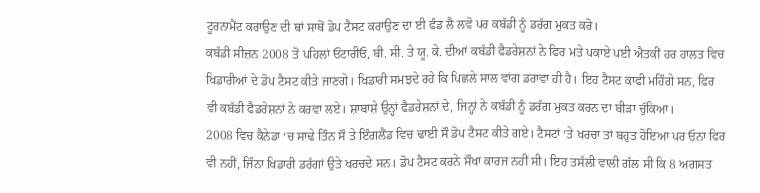ਟੂਰਨਾਮੈਂਟ ਕਰਾਉਣ ਦੀ ਥਾਂ ਸਾਥੋਂ ਡੋਪ ਟੈਸਟ ਕਰਾਉਣ ਦਾ ਈ ਫੰਡ ਲੈ ਲਵੋ ਪਰ ਕਬੱਡੀ ਨੂੰ ਡਰੱਗ ਮੁਕਤ ਕਰੋ।
ਕਬੱਡੀ ਸੀਜ਼ਨ 2008 ਤੋਂ ਪਹਿਲਾਂ ਓਂਟਾਰੀਓ, ਬੀ. ਸੀ. ਤੇ ਯੂ. ਕੇ. ਦੀਆਂ ਕਬੱਡੀ ਫੈਡਰੇਸ਼ਨਾਂ ਨੇ ਫਿਰ ਮਤੇ ਪਕਾਏ ਪਈ ਐਤਕੀਂ ਹਰ ਹਾਲਤ ਵਿਚ ਖਿਡਾਰੀਆਂ ਦੇ ਡੋਪ ਟੈਸਟ ਕੀਤੇ ਜਾਣਗੇ। ਖਿਡਾਰੀ ਸਮਝਦੇ ਰਹੇ ਕਿ ਪਿਛਲੇ ਸਾਲ ਵਾਂਗ ਡਰਾਵਾ ਹੀ ਹੈ। ਇਹ ਟੈਸਟ ਕਾਫੀ ਮਹਿੰਗੇ ਸਨ, ਫਿਰ ਵੀ ਕਬੱਡੀ ਫੈਡਰੇਸ਼ਨਾਂ ਨੇ ਕਰਵਾ ਲਏ। ਸ਼ਾਬਾਸ਼ੇ ਉਨ੍ਹਾਂ ਫੈਡਰੇਸ਼ਨਾਂ ਦੇ, ਜਿਨ੍ਹਾਂ ਨੇ ਕਬੱਡੀ ਨੂੰ ਡਰੱਗ ਮੁਕਤ ਕਰਨ ਦਾ ਬੀੜਾ ਚੁੱਕਿਆ।
2008 ਵਿਚ ਕੈਨੇਡਾ ‘ਚ ਸਾਢੇ ਤਿੰਨ ਸੌ ਤੇ ਇੰਗਲੈਂਡ ਵਿਚ ਢਾਈ ਸੌ ਡੋਪ ਟੈਸਟ ਕੀਤੇ ਗਏ। ਟੈਸਟਾਂ ‘ਤੇ ਖਰਚਾ ਤਾਂ ਬਹੁਤ ਹੋਇਆ ਪਰ ਓਨਾ ਫਿਰ ਵੀ ਨਹੀਂ, ਜਿੰਨਾ ਖਿਡਾਰੀ ਡਰੱਗਾਂ ਉਤੇ ਖਰਚਦੇ ਸਨ। ਡੋਪ ਟੈਸਟ ਕਰਨੇ ਸੌਖਾ ਕਾਰਜ ਨਹੀਂ ਸੀ। ਇਹ ਤਸੱਲੀ ਵਾਲੀ ਗੱਲ ਸੀ ਕਿ 8 ਅਗਸਤ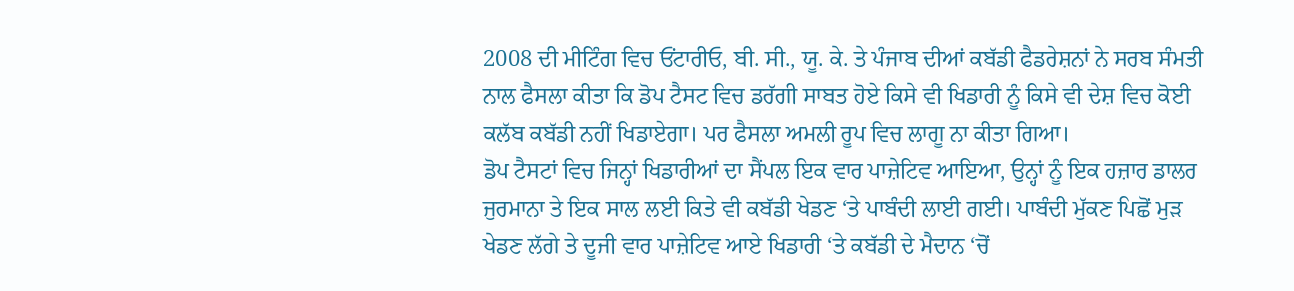2008 ਦੀ ਮੀਟਿੰਗ ਵਿਚ ਓਂਟਾਰੀਓ, ਬੀ. ਸੀ., ਯੂ. ਕੇ. ਤੇ ਪੰਜਾਬ ਦੀਆਂ ਕਬੱਡੀ ਫੈਡਰੇਸ਼ਨਾਂ ਨੇ ਸਰਬ ਸੰਮਤੀ ਨਾਲ ਫੈਸਲਾ ਕੀਤਾ ਕਿ ਡੋਪ ਟੈਸਟ ਵਿਚ ਡਰੱਗੀ ਸਾਬਤ ਹੋਏ ਕਿਸੇ ਵੀ ਖਿਡਾਰੀ ਨੂੰ ਕਿਸੇ ਵੀ ਦੇਸ਼ ਵਿਚ ਕੋਈ ਕਲੱਬ ਕਬੱਡੀ ਨਹੀਂ ਖਿਡਾਏਗਾ। ਪਰ ਫੈਸਲਾ ਅਮਲੀ ਰੂਪ ਵਿਚ ਲਾਗੂ ਨਾ ਕੀਤਾ ਗਿਆ।
ਡੋਪ ਟੈਸਟਾਂ ਵਿਚ ਜਿਨ੍ਹਾਂ ਖਿਡਾਰੀਆਂ ਦਾ ਸੈਂਪਲ ਇਕ ਵਾਰ ਪਾਜ਼ੇਟਿਵ ਆਇਆ, ਉਨ੍ਹਾਂ ਨੂੰ ਇਕ ਹਜ਼ਾਰ ਡਾਲਰ ਜੁਰਮਾਨਾ ਤੇ ਇਕ ਸਾਲ ਲਈ ਕਿਤੇ ਵੀ ਕਬੱਡੀ ਖੇਡਣ ‘ਤੇ ਪਾਬੰਦੀ ਲਾਈ ਗਈ। ਪਾਬੰਦੀ ਮੁੱਕਣ ਪਿਛੋਂ ਮੁੜ ਖੇਡਣ ਲੱਗੇ ਤੇ ਦੂਜੀ ਵਾਰ ਪਾਜ਼ੇਟਿਵ ਆਏ ਖਿਡਾਰੀ ‘ਤੇ ਕਬੱਡੀ ਦੇ ਮੈਦਾਨ ‘ਚੋਂ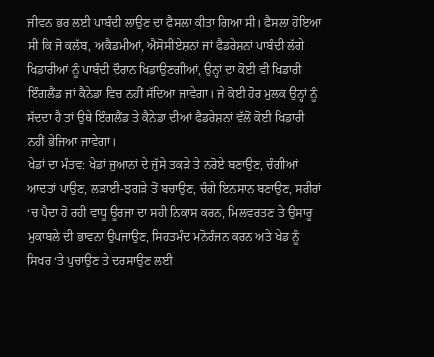ਜੀਵਨ ਭਰ ਲਈ ਪਾਬੰਦੀ ਲਾਉਣ ਦਾ ਫੈਸਲਾ ਕੀਤਾ ਗਿਆ ਸੀ। ਫੈਸਲਾ ਹੋਇਆ ਸੀ ਕਿ ਜੋ ਕਲੱਬ, ਅਕੈਡਮੀਆਂ, ਐਸੋਸੀਏਸ਼ਨਾਂ ਜਾਂ ਫੈਡਰੇਸ਼ਨਾਂ ਪਾਬੰਦੀ ਲੱਗੇ ਖਿਡਾਰੀਆਂ ਨੂੰ ਪਾਬੰਦੀ ਦੌਰਾਨ ਖਿਡਾਉਣਗੀਆਂ, ਉਨ੍ਹਾਂ ਦਾ ਕੋਈ ਵੀ ਖਿਡਾਰੀ ਇੰਗਲੈਂਡ ਜਾਂ ਕੈਨੇਡਾ ਵਿਚ ਨਹੀਂ ਸੱਦਿਆ ਜਾਵੇਗਾ। ਜੇ ਕੋਈ ਹੋਰ ਮੁਲਕ ਉਨ੍ਹਾਂ ਨੂੰ ਸੱਦਦਾ ਹੈ ਤਾਂ ਉਥੇ ਇੰਗਲੈਂਡ ਤੇ ਕੈਨੇਡਾ ਦੀਆਂ ਫੈਡਰੇਸ਼ਨਾਂ ਵੱਲੋਂ ਕੋਈ ਖਿਡਾਰੀ ਨਹੀਂ ਭੇਜਿਆ ਜਾਵੇਗਾ।
ਖੇਡਾਂ ਦਾ ਮੰਤਵ: ਖੇਡਾਂ ਜੁਆਨਾਂ ਦੇ ਜੁੱਸੇ ਤਕੜੇ ਤੇ ਨਰੋਏ ਬਣਾਉਣ, ਚੰਗੀਆਂ ਆਦਤਾਂ ਪਾਉਣ, ਲੜਾਈ-ਝਗੜੇ ਤੋਂ ਬਚਾਉਣ, ਚੰਗੇ ਇਨਸਾਨ ਬਣਾਉਣ, ਸਰੀਰਾਂ ‘ਚ ਪੈਦਾ ਹੋ ਰਹੀ ਵਾਧੂ ਊਰਜਾ ਦਾ ਸਹੀ ਨਿਕਾਸ ਕਰਨ, ਮਿਲਵਰਤਣ ਤੇ ਉਸਾਰੂ ਮੁਕਾਬਲੇ ਦੀ ਭਾਵਨਾ ਉਪਜਾਉਣ, ਸਿਹਤਮੰਦ ਮਨੋਰੰਜਨ ਕਰਨ ਅਤੇ ਖੇਡ ਨੂੰ ਸਿਖਰ ‘ਤੇ ਪੁਚਾਉਣ ਤੇ ਦਰਸਾਉਣ ਲਈ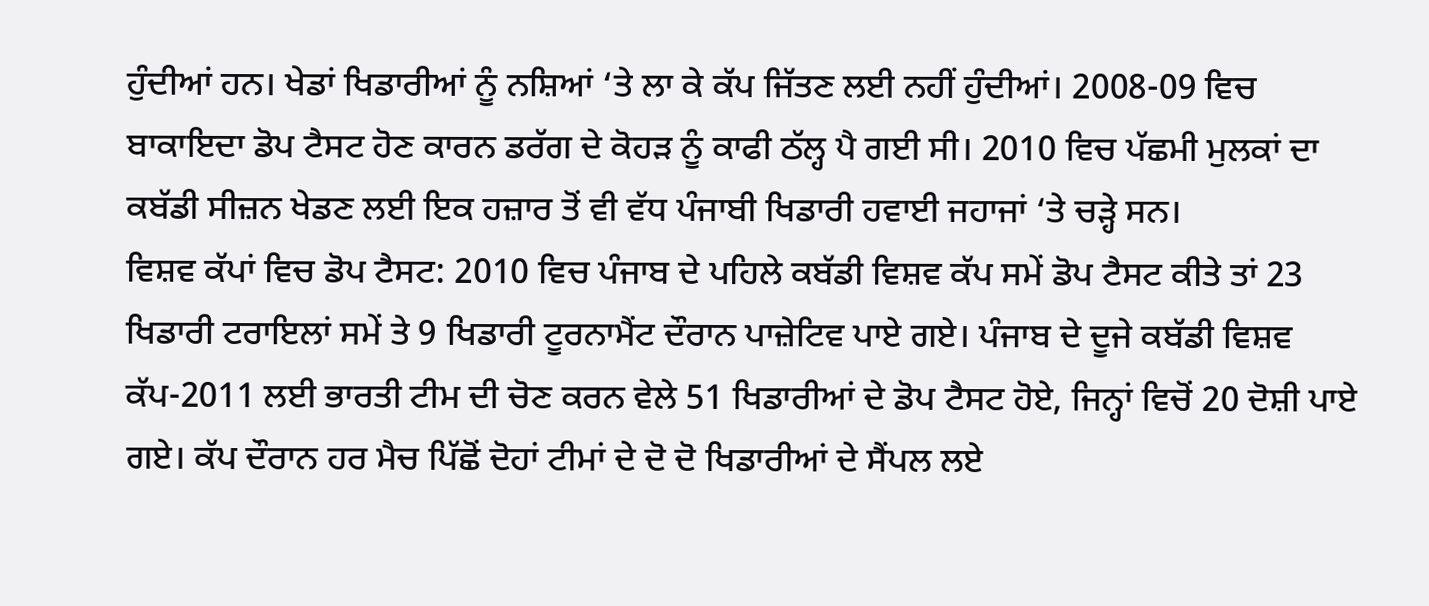ਹੁੰਦੀਆਂ ਹਨ। ਖੇਡਾਂ ਖਿਡਾਰੀਆਂ ਨੂੰ ਨਸ਼ਿਆਂ ‘ਤੇ ਲਾ ਕੇ ਕੱਪ ਜਿੱਤਣ ਲਈ ਨਹੀਂ ਹੁੰਦੀਆਂ। 2008-09 ਵਿਚ ਬਾਕਾਇਦਾ ਡੋਪ ਟੈਸਟ ਹੋਣ ਕਾਰਨ ਡਰੱਗ ਦੇ ਕੋਹੜ ਨੂੰ ਕਾਫੀ ਠੱਲ੍ਹ ਪੈ ਗਈ ਸੀ। 2010 ਵਿਚ ਪੱਛਮੀ ਮੁਲਕਾਂ ਦਾ ਕਬੱਡੀ ਸੀਜ਼ਨ ਖੇਡਣ ਲਈ ਇਕ ਹਜ਼ਾਰ ਤੋਂ ਵੀ ਵੱਧ ਪੰਜਾਬੀ ਖਿਡਾਰੀ ਹਵਾਈ ਜਹਾਜਾਂ ‘ਤੇ ਚੜ੍ਹੇ ਸਨ।
ਵਿਸ਼ਵ ਕੱਪਾਂ ਵਿਚ ਡੋਪ ਟੈਸਟ: 2010 ਵਿਚ ਪੰਜਾਬ ਦੇ ਪਹਿਲੇ ਕਬੱਡੀ ਵਿਸ਼ਵ ਕੱਪ ਸਮੇਂ ਡੋਪ ਟੈਸਟ ਕੀਤੇ ਤਾਂ 23 ਖਿਡਾਰੀ ਟਰਾਇਲਾਂ ਸਮੇਂ ਤੇ 9 ਖਿਡਾਰੀ ਟੂਰਨਾਮੈਂਟ ਦੌਰਾਨ ਪਾਜ਼ੇਟਿਵ ਪਾਏ ਗਏ। ਪੰਜਾਬ ਦੇ ਦੂਜੇ ਕਬੱਡੀ ਵਿਸ਼ਵ ਕੱਪ-2011 ਲਈ ਭਾਰਤੀ ਟੀਮ ਦੀ ਚੋਣ ਕਰਨ ਵੇਲੇ 51 ਖਿਡਾਰੀਆਂ ਦੇ ਡੋਪ ਟੈਸਟ ਹੋਏ, ਜਿਨ੍ਹਾਂ ਵਿਚੋਂ 20 ਦੋਸ਼ੀ ਪਾਏ ਗਏ। ਕੱਪ ਦੌਰਾਨ ਹਰ ਮੈਚ ਪਿੱਛੋਂ ਦੋਹਾਂ ਟੀਮਾਂ ਦੇ ਦੋ ਦੋ ਖਿਡਾਰੀਆਂ ਦੇ ਸੈਂਪਲ ਲਏ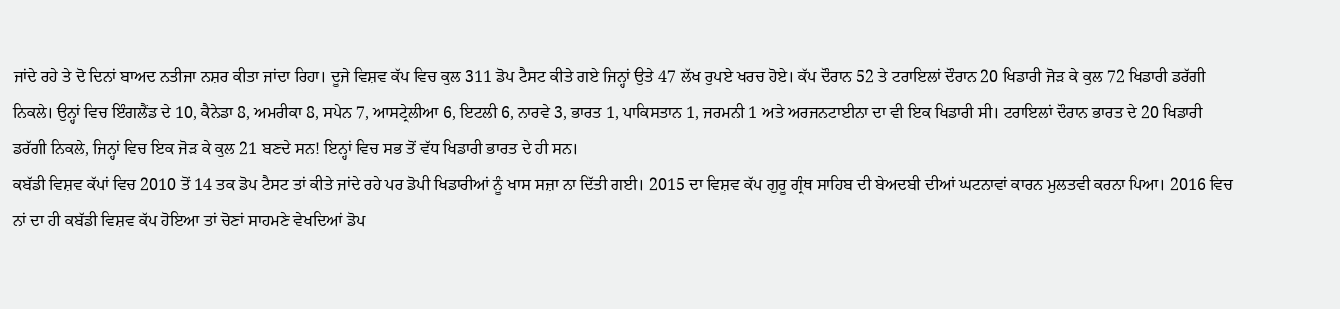ਜਾਂਦੇ ਰਹੇ ਤੇ ਦੋ ਦਿਨਾਂ ਬਾਅਦ ਨਤੀਜਾ ਨਸ਼ਰ ਕੀਤਾ ਜਾਂਦਾ ਰਿਹਾ। ਦੂਜੇ ਵਿਸ਼ਵ ਕੱਪ ਵਿਚ ਕੁਲ 311 ਡੋਪ ਟੈਸਟ ਕੀਤੇ ਗਏ ਜਿਨ੍ਹਾਂ ਉਤੇ 47 ਲੱਖ ਰੁਪਏ ਖਰਚ ਹੋਏ। ਕੱਪ ਦੌਰਾਨ 52 ਤੇ ਟਰਾਇਲਾਂ ਦੌਰਾਨ 20 ਖਿਡਾਰੀ ਜੋੜ ਕੇ ਕੁਲ 72 ਖਿਡਾਰੀ ਡਰੱਗੀ ਨਿਕਲੇ। ਉਨ੍ਹਾਂ ਵਿਚ ਇੰਗਲੈਂਡ ਦੇ 10, ਕੈਨੇਡਾ 8, ਅਮਰੀਕਾ 8, ਸਪੇਨ 7, ਆਸਟ੍ਰੇਲੀਆ 6, ਇਟਲੀ 6, ਨਾਰਵੇ 3, ਭਾਰਤ 1, ਪਾਕਿਸਤਾਨ 1, ਜਰਮਨੀ 1 ਅਤੇ ਅਰਜਨਟਾਈਨਾ ਦਾ ਵੀ ਇਕ ਖਿਡਾਰੀ ਸੀ। ਟਰਾਇਲਾਂ ਦੌਰਾਨ ਭਾਰਤ ਦੇ 20 ਖਿਡਾਰੀ ਡਰੱਗੀ ਨਿਕਲੇ, ਜਿਨ੍ਹਾਂ ਵਿਚ ਇਕ ਜੋੜ ਕੇ ਕੁਲ 21 ਬਣਦੇ ਸਨ! ਇਨ੍ਹਾਂ ਵਿਚ ਸਭ ਤੋਂ ਵੱਧ ਖਿਡਾਰੀ ਭਾਰਤ ਦੇ ਹੀ ਸਨ।
ਕਬੱਡੀ ਵਿਸ਼ਵ ਕੱਪਾਂ ਵਿਚ 2010 ਤੋਂ 14 ਤਕ ਡੋਪ ਟੈਸਟ ਤਾਂ ਕੀਤੇ ਜਾਂਦੇ ਰਹੇ ਪਰ ਡੋਪੀ ਖਿਡਾਰੀਆਂ ਨੂੰ ਖਾਸ ਸਜ਼ਾ ਨਾ ਦਿੱਤੀ ਗਈ। 2015 ਦਾ ਵਿਸ਼ਵ ਕੱਪ ਗੁਰੂ ਗ੍ਰੰਥ ਸਾਹਿਬ ਦੀ ਬੇਅਦਬੀ ਦੀਆਂ ਘਟਨਾਵਾਂ ਕਾਰਨ ਮੁਲਤਵੀ ਕਰਨਾ ਪਿਆ। 2016 ਵਿਚ ਨਾਂ ਦਾ ਹੀ ਕਬੱਡੀ ਵਿਸ਼ਵ ਕੱਪ ਹੋਇਆ ਤਾਂ ਚੋਣਾਂ ਸਾਹਮਣੇ ਵੇਖਦਿਆਂ ਡੋਪ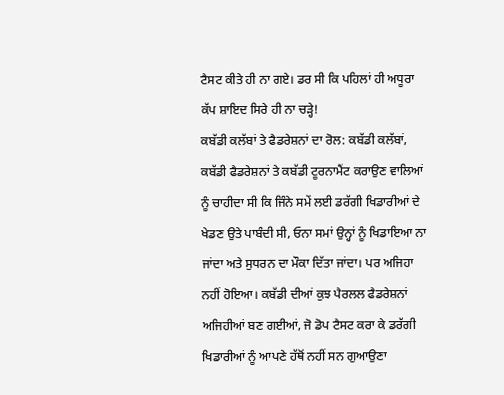ਟੈਸਟ ਕੀਤੇ ਹੀ ਨਾ ਗਏ। ਡਰ ਸੀ ਕਿ ਪਹਿਲਾਂ ਹੀ ਅਧੂਰਾ ਕੱਪ ਸ਼ਾਇਦ ਸਿਰੇ ਹੀ ਨਾ ਚੜ੍ਹੇ!
ਕਬੱਡੀ ਕਲੱਬਾਂ ਤੇ ਫੈਡਰੇਸ਼ਨਾਂ ਦਾ ਰੋਲ: ਕਬੱਡੀ ਕਲੱਬਾਂ, ਕਬੱਡੀ ਫੈਡਰੇਸ਼ਨਾਂ ਤੇ ਕਬੱਡੀ ਟੂਰਨਾਮੈਂਟ ਕਰਾਉਣ ਵਾਲਿਆਂ ਨੂੰ ਚਾਹੀਦਾ ਸੀ ਕਿ ਜਿੰਨੇ ਸਮੇਂ ਲਈ ਡਰੱਗੀ ਖਿਡਾਰੀਆਂ ਦੇ ਖੇਡਣ ਉਤੇ ਪਾਬੰਦੀ ਸੀ, ਓਨਾ ਸਮਾਂ ਉਨ੍ਹਾਂ ਨੂੰ ਖਿਡਾਇਆ ਨਾ ਜਾਂਦਾ ਅਤੇ ਸੁਧਰਨ ਦਾ ਮੌਕਾ ਦਿੱਤਾ ਜਾਂਦਾ। ਪਰ ਅਜਿਹਾ ਨਹੀਂ ਹੋਇਆ। ਕਬੱਡੀ ਦੀਆਂ ਕੁਝ ਪੈਰਲਲ ਫੈਡਰੇਸ਼ਨਾਂ ਅਜਿਹੀਆਂ ਬਣ ਗਈਆਂ, ਜੋ ਡੋਪ ਟੈਸਟ ਕਰਾ ਕੇ ਡਰੱਗੀ ਖਿਡਾਰੀਆਂ ਨੂੰ ਆਪਣੇ ਹੱਥੋਂ ਨਹੀਂ ਸਨ ਗੁਆਉਣਾ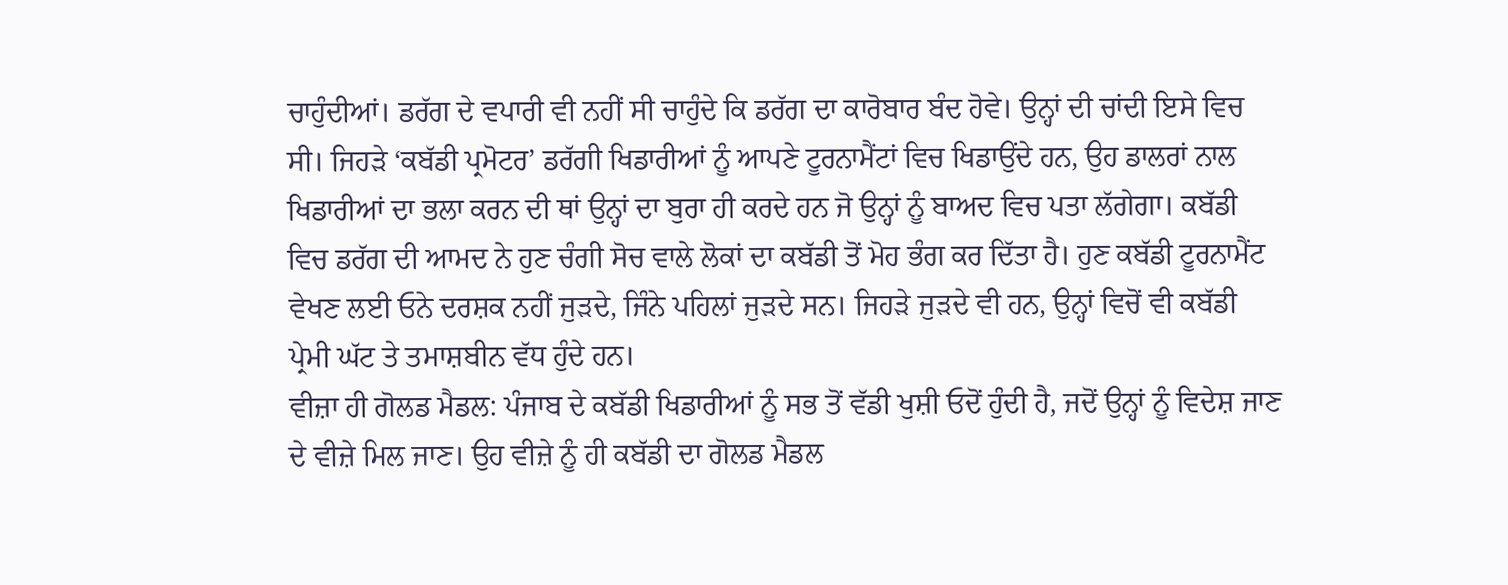ਚਾਹੁੰਦੀਆਂ। ਡਰੱਗ ਦੇ ਵਪਾਰੀ ਵੀ ਨਹੀਂ ਸੀ ਚਾਹੁੰਦੇ ਕਿ ਡਰੱਗ ਦਾ ਕਾਰੋਬਾਰ ਬੰਦ ਹੋਵੇ। ਉਨ੍ਹਾਂ ਦੀ ਚਾਂਦੀ ਇਸੇ ਵਿਚ ਸੀ। ਜਿਹੜੇ ‘ਕਬੱਡੀ ਪ੍ਰਮੋਟਰ’ ਡਰੱਗੀ ਖਿਡਾਰੀਆਂ ਨੂੰ ਆਪਣੇ ਟੂਰਨਾਮੈਂਟਾਂ ਵਿਚ ਖਿਡਾਉਂਦੇ ਹਨ, ਉਹ ਡਾਲਰਾਂ ਨਾਲ ਖਿਡਾਰੀਆਂ ਦਾ ਭਲਾ ਕਰਨ ਦੀ ਥਾਂ ਉਨ੍ਹਾਂ ਦਾ ਬੁਰਾ ਹੀ ਕਰਦੇ ਹਨ ਜੋ ਉਨ੍ਹਾਂ ਨੂੰ ਬਾਅਦ ਵਿਚ ਪਤਾ ਲੱਗੇਗਾ। ਕਬੱਡੀ ਵਿਚ ਡਰੱਗ ਦੀ ਆਮਦ ਨੇ ਹੁਣ ਚੰਗੀ ਸੋਚ ਵਾਲੇ ਲੋਕਾਂ ਦਾ ਕਬੱਡੀ ਤੋਂ ਮੋਹ ਭੰਗ ਕਰ ਦਿੱਤਾ ਹੈ। ਹੁਣ ਕਬੱਡੀ ਟੂਰਨਾਮੈਂਟ ਵੇਖਣ ਲਈ ਓਨੇ ਦਰਸ਼ਕ ਨਹੀਂ ਜੁੜਦੇ, ਜਿੰਨੇ ਪਹਿਲਾਂ ਜੁੜਦੇ ਸਨ। ਜਿਹੜੇ ਜੁੜਦੇ ਵੀ ਹਨ, ਉਨ੍ਹਾਂ ਵਿਚੋਂ ਵੀ ਕਬੱਡੀ ਪ੍ਰੇਮੀ ਘੱਟ ਤੇ ਤਮਾਸ਼ਬੀਨ ਵੱਧ ਹੁੰਦੇ ਹਨ।
ਵੀਜ਼ਾ ਹੀ ਗੋਲਡ ਮੈਡਲ: ਪੰਜਾਬ ਦੇ ਕਬੱਡੀ ਖਿਡਾਰੀਆਂ ਨੂੰ ਸਭ ਤੋਂ ਵੱਡੀ ਖੁਸ਼ੀ ਓਦੋਂ ਹੁੰਦੀ ਹੈ, ਜਦੋਂ ਉਨ੍ਹਾਂ ਨੂੰ ਵਿਦੇਸ਼ ਜਾਣ ਦੇ ਵੀਜ਼ੇ ਮਿਲ ਜਾਣ। ਉਹ ਵੀਜ਼ੇ ਨੂੰ ਹੀ ਕਬੱਡੀ ਦਾ ਗੋਲਡ ਮੈਡਲ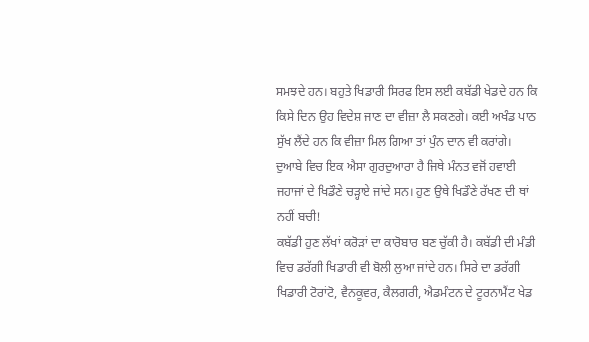ਸਮਝਦੇ ਹਨ। ਬਹੁਤੇ ਖਿਡਾਰੀ ਸਿਰਫ ਇਸ ਲਈ ਕਬੱਡੀ ਖੇਡਦੇ ਹਨ ਕਿ ਕਿਸੇ ਦਿਨ ਉਹ ਵਿਦੇਸ਼ ਜਾਣ ਦਾ ਵੀਜ਼ਾ ਲੈ ਸਕਣਗੇ। ਕਈ ਅਖੰਡ ਪਾਠ ਸੁੱਖ ਲੈਂਦੇ ਹਨ ਕਿ ਵੀਜ਼ਾ ਮਿਲ ਗਿਆ ਤਾਂ ਪੁੰਨ ਦਾਨ ਵੀ ਕਰਾਂਗੇ। ਦੁਆਬੇ ਵਿਚ ਇਕ ਐਸਾ ਗੁਰਦੁਆਰਾ ਹੈ ਜਿਥੇ ਮੰਨਤ ਵਜੋਂ ਹਵਾਈ ਜਹਾਜਾਂ ਦੇ ਖਿਡੌਣੇ ਚੜ੍ਹਾਏ ਜਾਂਦੇ ਸਨ। ਹੁਣ ਉਥੇ ਖਿਡੌਣੇ ਰੱਖਣ ਦੀ ਥਾਂ ਨਹੀਂ ਬਚੀ!
ਕਬੱਡੀ ਹੁਣ ਲੱਖਾਂ ਕਰੋੜਾਂ ਦਾ ਕਾਰੋਬਾਰ ਬਣ ਚੁੱਕੀ ਹੈ। ਕਬੱਡੀ ਦੀ ਮੰਡੀ ਵਿਚ ਡਰੱਗੀ ਖਿਡਾਰੀ ਵੀ ਬੋਲੀ ਲੁਆ ਜਾਂਦੇ ਹਨ। ਸਿਰੇ ਦਾ ਡਰੱਗੀ ਖਿਡਾਰੀ ਟੋਰਾਂਟੋ, ਵੈਨਕੂਵਰ, ਕੈਲਗਰੀ, ਐਡਮੰਟਨ ਦੇ ਟੂਰਨਾਮੈਂਟ ਖੇਡ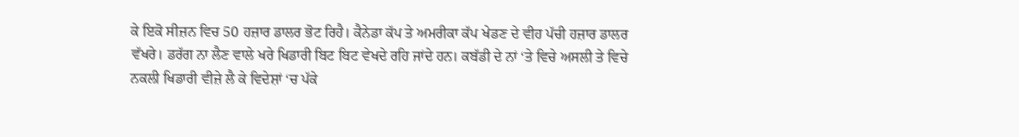ਕੇ ਇਕੋ ਸੀਜ਼ਨ ਵਿਚ 50 ਹਜ਼ਾਰ ਡਾਲਰ ਭੋਟ ਰਿਹੈ। ਕੈਨੇਡਾ ਕੱਪ ਤੇ ਅਮਰੀਕਾ ਕੱਪ ਖੇਡਣ ਦੇ ਵੀਹ ਪੱਚੀ ਹਜ਼ਾਰ ਡਾਲਰ ਵੱਖਰੇ। ਡਰੱਗ ਨਾ ਲੈਣ ਵਾਲੇ ਖਰੇ ਖਿਡਾਰੀ ਬਿਟ ਬਿਟ ਵੇਖਦੇ ਰਹਿ ਜਾਂਦੇ ਹਨ। ਕਬੱਡੀ ਦੇ ਨਾਂ ‘ਤੇ ਵਿਚੇ ਅਸਲੀ ਤੇ ਵਿਚੇ ਨਕਲੀ ਖਿਡਾਰੀ ਵੀਜ਼ੇ ਲੈ ਕੇ ਵਿਦੇਸ਼ਾਂ ‘ਚ ਪੱਕੇ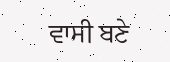ਵਾਸੀ ਬਣੇ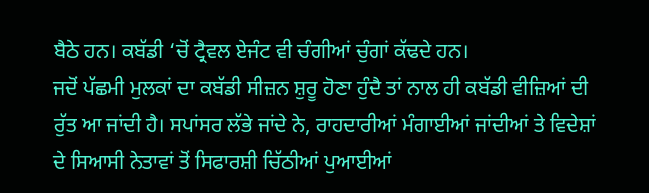ਬੈਠੇ ਹਨ। ਕਬੱਡੀ ‘ਚੋਂ ਟ੍ਰੈਵਲ ਏਜੰਟ ਵੀ ਚੰਗੀਆਂ ਚੁੰਗਾਂ ਕੱਢਦੇ ਹਨ।
ਜਦੋਂ ਪੱਛਮੀ ਮੁਲਕਾਂ ਦਾ ਕਬੱਡੀ ਸੀਜ਼ਨ ਸ਼ੁਰੂ ਹੋਣਾ ਹੁੰਦੈ ਤਾਂ ਨਾਲ ਹੀ ਕਬੱਡੀ ਵੀਜ਼ਿਆਂ ਦੀ ਰੁੱਤ ਆ ਜਾਂਦੀ ਹੈ। ਸਪਾਂਸਰ ਲੱਭੇ ਜਾਂਦੇ ਨੇ, ਰਾਹਦਾਰੀਆਂ ਮੰਗਾਈਆਂ ਜਾਂਦੀਆਂ ਤੇ ਵਿਦੇਸ਼ਾਂ ਦੇ ਸਿਆਸੀ ਨੇਤਾਵਾਂ ਤੋਂ ਸਿਫਾਰਸ਼ੀ ਚਿੱਠੀਆਂ ਪੁਆਈਆਂ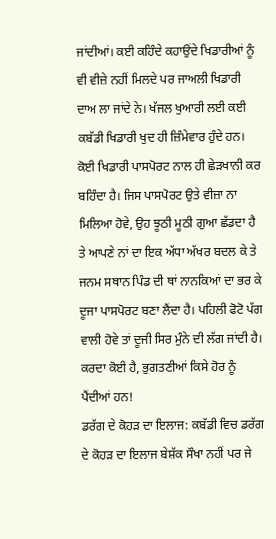ਜਾਂਦੀਆਂ। ਕਈ ਕਹਿੰਦੇ ਕਹਾਉਂਦੇ ਖਿਡਾਰੀਆਂ ਨੂੰ ਵੀ ਵੀਜ਼ੇ ਨਹੀਂ ਮਿਲਦੇ ਪਰ ਜਾਅਲੀ ਖਿਡਾਰੀ ਦਾਅ ਲਾ ਜਾਂਦੇ ਨੇ। ਖੱਜਲ ਖੁਆਰੀ ਲਈ ਕਈ ਕਬੱਡੀ ਖਿਡਾਰੀ ਖੁਦ ਹੀ ਜ਼ਿੰਮੇਵਾਰ ਹੁੰਦੇ ਹਨ। ਕੋਈ ਖਿਡਾਰੀ ਪਾਸਪੋਰਟ ਨਾਲ ਹੀ ਛੇੜਖਾਨੀ ਕਰ ਬਹਿੰਦਾ ਹੈ। ਜਿਸ ਪਾਸਪੋਰਟ ਉਤੇ ਵੀਜ਼ਾ ਨਾ ਮਿਲਿਆ ਹੋਵੇ, ਉਹ ਝੂਠੀ ਮੂਠੀ ਗੁਆ ਛੱਡਦਾ ਹੈ ਤੇ ਆਪਣੇ ਨਾਂ ਦਾ ਇਕ ਅੱਧਾ ਅੱਖਰ ਬਦਲ ਕੇ ਤੇ ਜਨਮ ਸਥਾਨ ਪਿੰਡ ਦੀ ਥਾਂ ਨਾਨਕਿਆਂ ਦਾ ਭਰ ਕੇ ਦੂਜਾ ਪਾਸਪੋਰਟ ਬਣਾ ਲੈਂਦਾ ਹੈ। ਪਹਿਲੀ ਫੋਟੋ ਪੱਗ ਵਾਲੀ ਹੋਵੇ ਤਾਂ ਦੂਜੀ ਸਿਰ ਮੁੰਨੇ ਦੀ ਲੱਗ ਜਾਂਦੀ ਹੈ। ਕਰਦਾ ਕੋਈ ਹੈ, ਭੁਗਤਣੀਆਂ ਕਿਸੇ ਹੋਰ ਨੂੰ ਪੈਂਦੀਆਂ ਹਨ!
ਡਰੱਗ ਦੇ ਕੋਹੜ ਦਾ ਇਲਾਜ: ਕਬੱਡੀ ਵਿਚ ਡਰੱਗ ਦੇ ਕੋਹੜ ਦਾ ਇਲਾਜ ਬੇਸ਼ੱਕ ਸੌਖਾ ਨਹੀਂ ਪਰ ਜੇ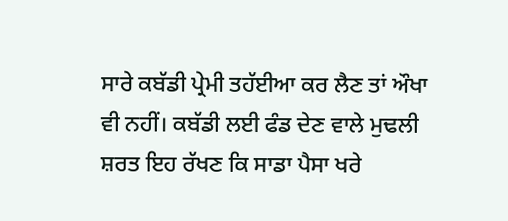ਸਾਰੇ ਕਬੱਡੀ ਪ੍ਰੇਮੀ ਤਹੱਈਆ ਕਰ ਲੈਣ ਤਾਂ ਔਖਾ ਵੀ ਨਹੀਂ। ਕਬੱਡੀ ਲਈ ਫੰਡ ਦੇਣ ਵਾਲੇ ਮੁਢਲੀ ਸ਼ਰਤ ਇਹ ਰੱਖਣ ਕਿ ਸਾਡਾ ਪੈਸਾ ਖਰੇ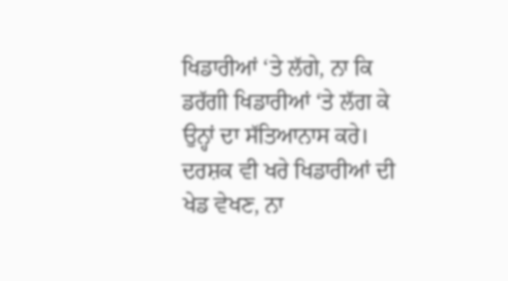ਖਿਡਾਰੀਆਂ ‘ਤੇ ਲੱਗੇ, ਨਾ ਕਿ ਡਰੱਗੀ ਖਿਡਾਰੀਆਂ ‘ਤੇ ਲੱਗ ਕੇ ਉਨ੍ਹਾਂ ਦਾ ਸੱਤਿਆਨਾਸ ਕਰੇ। ਦਰਸ਼ਕ ਵੀ ਖਰੇ ਖਿਡਾਰੀਆਂ ਦੀ ਖੇਡ ਵੇਖਣ, ਨਾ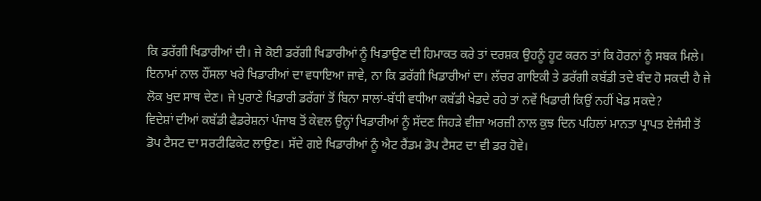ਕਿ ਡਰੱਗੀ ਖਿਡਾਰੀਆਂ ਦੀ। ਜੇ ਕੋਈ ਡਰੱਗੀ ਖਿਡਾਰੀਆਂ ਨੂੰ ਖਿਡਾਉਣ ਦੀ ਹਿਮਾਕਤ ਕਰੇ ਤਾਂ ਦਰਸ਼ਕ ਉਹਨੂੰ ਹੂਟ ਕਰਨ ਤਾਂ ਕਿ ਹੋਰਨਾਂ ਨੂੰ ਸਬਕ ਮਿਲੇ। ਇਨਾਮਾਂ ਨਾਲ ਹੌਂਸਲਾ ਖਰੇ ਖਿਡਾਰੀਆਂ ਦਾ ਵਧਾਇਆ ਜਾਵੇ, ਨਾ ਕਿ ਡਰੱਗੀ ਖਿਡਾਰੀਆਂ ਦਾ। ਲੱਚਰ ਗਾਇਕੀ ਤੇ ਡਰੱਗੀ ਕਬੱਡੀ ਤਦੇ ਬੰਦ ਹੋ ਸਕਦੀ ਹੈ ਜੇ ਲੋਕ ਖੁਦ ਸਾਥ ਦੇਣ। ਜੇ ਪੁਰਾਣੇ ਖਿਡਾਰੀ ਡਰੱਗਾਂ ਤੋਂ ਬਿਨਾ ਸਾਲਾਂ-ਬੱਧੀ ਵਧੀਆ ਕਬੱਡੀ ਖੇਡਦੇ ਰਹੇ ਤਾਂ ਨਵੇਂ ਖਿਡਾਰੀ ਕਿਉਂ ਨਹੀਂ ਖੇਡ ਸਕਦੇ?
ਵਿਦੇਸ਼ਾਂ ਦੀਆਂ ਕਬੱਡੀ ਫੈਡਰੇਸ਼ਨਾਂ ਪੰਜਾਬ ਤੋਂ ਕੇਵਲ ਉਨ੍ਹਾਂ ਖਿਡਾਰੀਆਂ ਨੂੰ ਸੱਦਣ ਜਿਹੜੇ ਵੀਜ਼ਾ ਅਰਜ਼ੀ ਨਾਲ ਕੁਝ ਦਿਨ ਪਹਿਲਾਂ ਮਾਨਤਾ ਪ੍ਰਾਪਤ ਏਜੰਸੀ ਤੋਂ ਡੋਪ ਟੈਸਟ ਦਾ ਸਰਟੀਫਿਕੇਟ ਲਾਉਣ। ਸੱਦੇ ਗਏ ਖਿਡਾਰੀਆਂ ਨੂੰ ਐਟ ਰੈਂਡਮ ਡੋਪ ਟੈਸਟ ਦਾ ਵੀ ਡਰ ਹੋਵੇ।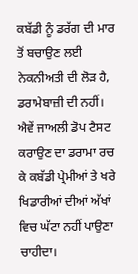ਕਬੱਡੀ ਨੂੰ ਡਰੱਗ ਦੀ ਮਾਰ ਤੋਂ ਬਚਾਉਣ ਲਈ ਨੇਕਨੀਅਤੀ ਦੀ ਲੋੜ ਹੈ, ਡਰਾਮੇਬਾਜ਼ੀ ਦੀ ਨਹੀਂ। ਐਵੇਂ ਜਾਅਲੀ ਡੋਪ ਟੈਸਟ ਕਰਾਉਣ ਦਾ ਡਰਾਮਾ ਰਚ ਕੇ ਕਬੱਡੀ ਪ੍ਰੇਮੀਆਂ ਤੇ ਖਰੇ ਖਿਡਾਰੀਆਂ ਦੀਆਂ ਅੱਖਾਂ ਵਿਚ ਘੱਟਾ ਨਹੀਂ ਪਾਉਣਾ ਚਾਹੀਦਾ।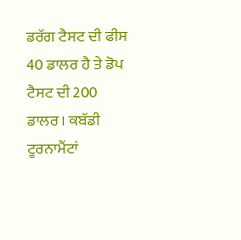ਡਰੱਗ ਟੈਸਟ ਦੀ ਫੀਸ 40 ਡਾਲਰ ਹੈ ਤੇ ਡੋਪ ਟੈਸਟ ਦੀ 200 ਡਾਲਰ। ਕਬੱਡੀ ਟੂਰਨਾਮੈਂਟਾਂ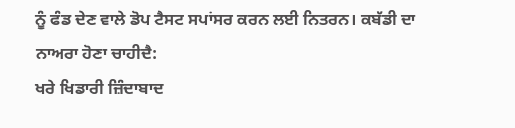ਨੂੰ ਫੰਡ ਦੇਣ ਵਾਲੇ ਡੋਪ ਟੈਸਟ ਸਪਾਂਸਰ ਕਰਨ ਲਈ ਨਿਤਰਨ। ਕਬੱਡੀ ਦਾ ਨਾਅਰਾ ਹੋਣਾ ਚਾਹੀਦੈ:
ਖਰੇ ਖਿਡਾਰੀ ਜ਼ਿੰਦਾਬਾਦ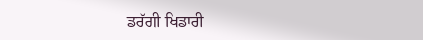ਡਰੱਗੀ ਖਿਡਾਰੀ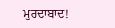ਮੁਰਦਾਬਾਦ!